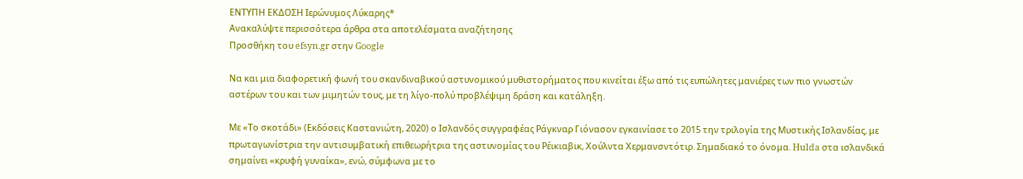ΕΝΤΥΠΗ ΕΚΔΟΣΗ Ιερώνυμος Λύκαρης*
Ανακαλύψτε περισσότερα άρθρα στα αποτελέσματα αναζήτησης
Προσθήκη του efsyn.gr στην Google

Να και μια διαφορετική φωνή του σκανδιναβικού αστυνομικού μυθιστoρήματος που κινείται έξω από τις ευπώλητες μανιέρες των πιο γνωστών αστέρων του και των μιμητών τους, με τη λίγο-πολύ προβλέψιμη δράση και κατάληξη.

Με «Το σκοτάδι» (Εκδόσεις Καστανιώτη, 2020) ο Ισλανδός συγγραφέας Ράγκναρ Γιόνασον εγκαινίασε το 2015 την τριλογία της Μυστικής Ισλανδίας, με πρωταγωνίστρια την αντισυμβατική επιθεωρήτρια της αστυνομίας του Ρέικιαβικ, Χούλντα Χερμανσντότιρ. Σημαδιακό το όνομα. Hulda στα ισλανδικά σημαίνει «κρυφή γυναίκα», ενώ, σύμφωνα με το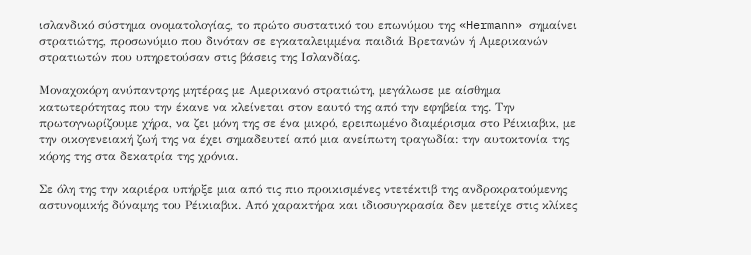ισλανδικό σύστημα ονοματολογίας, το πρώτο συστατικό του επωνύμου της «Hermann» σημαίνει στρατιώτης, προσωνύμιο που δινόταν σε εγκαταλειμμένα παιδιά Βρετανών ή Αμερικανών στρατιωτών που υπηρετούσαν στις βάσεις της Ισλανδίας.

Μοναχοκόρη ανύπαντρης μητέρας με Αμερικανό στρατιώτη, μεγάλωσε με αίσθημα κατωτερότητας που την έκανε να κλείνεται στον εαυτό της από την εφηβεία της. Την πρωτογνωρίζουμε χήρα, να ζει μόνη της σε ένα μικρό, ερειπωμένο διαμέρισμα στο Ρέικιαβικ, με την οικογενειακή ζωή της να έχει σημαδευτεί από μια ανείπωτη τραγωδία: την αυτοκτονία της κόρης της στα δεκατρία της χρόνια.

Σε όλη της την καριέρα υπήρξε μια από τις πιο προικισμένες ντετέκτιβ της ανδροκρατούμενης αστυνομικής δύναμης του Ρέικιαβικ. Από χαρακτήρα και ιδιοσυγκρασία δεν μετείχε στις κλίκες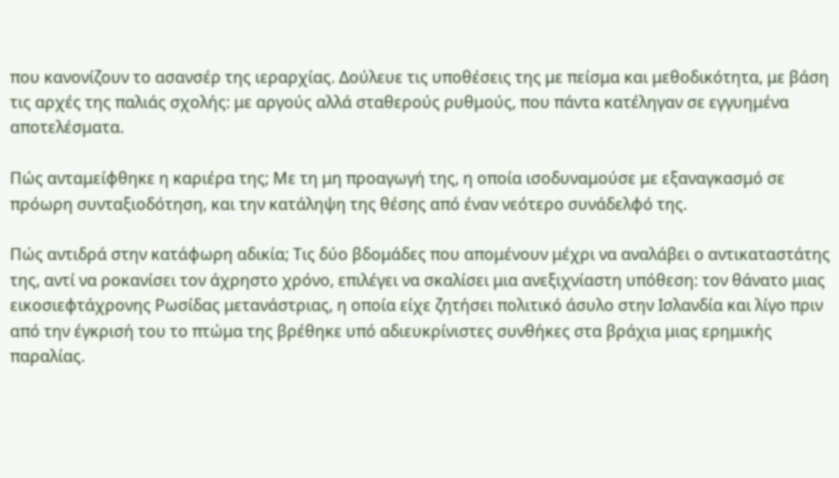που κανονίζουν το ασανσέρ της ιεραρχίας. Δούλευε τις υποθέσεις της με πείσμα και μεθοδικότητα, με βάση τις αρχές της παλιάς σχολής: με αργούς αλλά σταθερούς ρυθμούς, που πάντα κατέληγαν σε εγγυημένα αποτελέσματα.

Πώς ανταμείφθηκε η καριέρα της; Με τη μη προαγωγή της, η οποία ισοδυναμούσε με εξαναγκασμό σε πρόωρη συνταξιοδότηση, και την κατάληψη της θέσης από έναν νεότερο συνάδελφό της.

Πώς αντιδρά στην κατάφωρη αδικία; Τις δύο βδομάδες που απομένουν μέχρι να αναλάβει ο αντικαταστάτης της, αντί να ροκανίσει τον άχρηστο χρόνο, επιλέγει να σκαλίσει μια ανεξιχνίαστη υπόθεση: τον θάνατο μιας εικοσιεφτάχρονης Ρωσίδας μετανάστριας, η οποία είχε ζητήσει πολιτικό άσυλο στην Ισλανδία και λίγο πριν από την έγκρισή του το πτώμα της βρέθηκε υπό αδιευκρίνιστες συνθήκες στα βράχια μιας ερημικής παραλίας.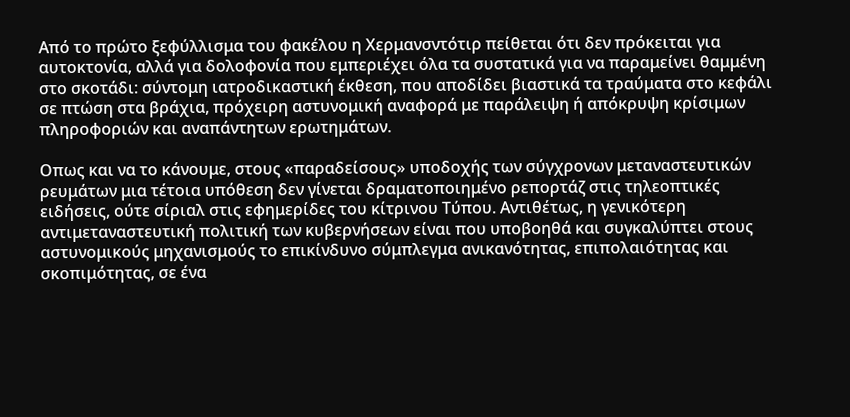Από το πρώτο ξεφύλλισμα του φακέλου η Χερμανσντότιρ πείθεται ότι δεν πρόκειται για αυτοκτονία, αλλά για δολοφονία που εμπεριέχει όλα τα συστατικά για να παραμείνει θαμμένη στο σκοτάδι: σύντομη ιατροδικαστική έκθεση, που αποδίδει βιαστικά τα τραύματα στο κεφάλι σε πτώση στα βράχια, πρόχειρη αστυνομική αναφορά με παράλειψη ή απόκρυψη κρίσιμων πληροφοριών και αναπάντητων ερωτημάτων.

Οπως και να το κάνουμε, στους «παραδείσους» υποδοχής των σύγχρονων μεταναστευτικών ρευμάτων μια τέτοια υπόθεση δεν γίνεται δραματοποιημένο ρεπορτάζ στις τηλεοπτικές ειδήσεις, ούτε σίριαλ στις εφημερίδες του κίτρινου Τύπου. Αντιθέτως, η γενικότερη αντιμεταναστευτική πολιτική των κυβερνήσεων είναι που υποβοηθά και συγκαλύπτει στους αστυνομικούς μηχανισμούς το επικίνδυνο σύμπλεγμα ανικανότητας, επιπολαιότητας και σκοπιμότητας, σε ένα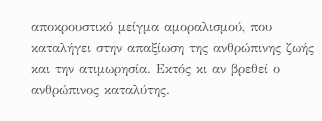αποκρουστικό μείγμα αμοραλισμού, που καταλήγει στην απαξίωση της ανθρώπινης ζωής και την ατιμωρησία. Εκτός κι αν βρεθεί ο ανθρώπινος καταλύτης.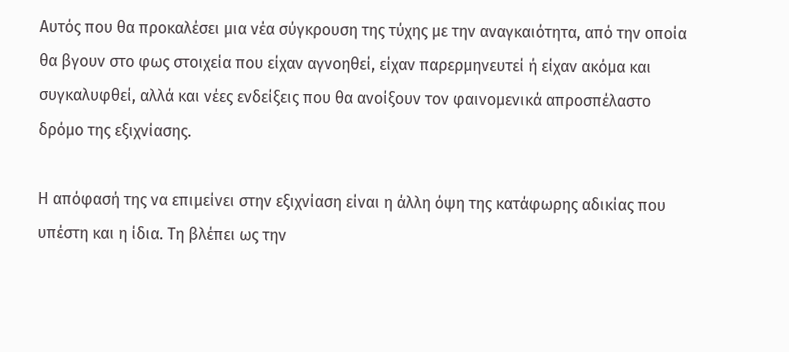Αυτός που θα προκαλέσει μια νέα σύγκρουση της τύχης με την αναγκαιότητα, από την οποία θα βγουν στο φως στοιχεία που είχαν αγνοηθεί, είχαν παρερμηνευτεί ή είχαν ακόμα και συγκαλυφθεί, αλλά και νέες ενδείξεις που θα ανοίξουν τον φαινομενικά απροσπέλαστο δρόμο της εξιχνίασης.

Η απόφασή της να επιμείνει στην εξιχνίαση είναι η άλλη όψη της κατάφωρης αδικίας που υπέστη και η ίδια. Τη βλέπει ως την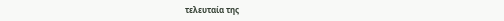τελευταία της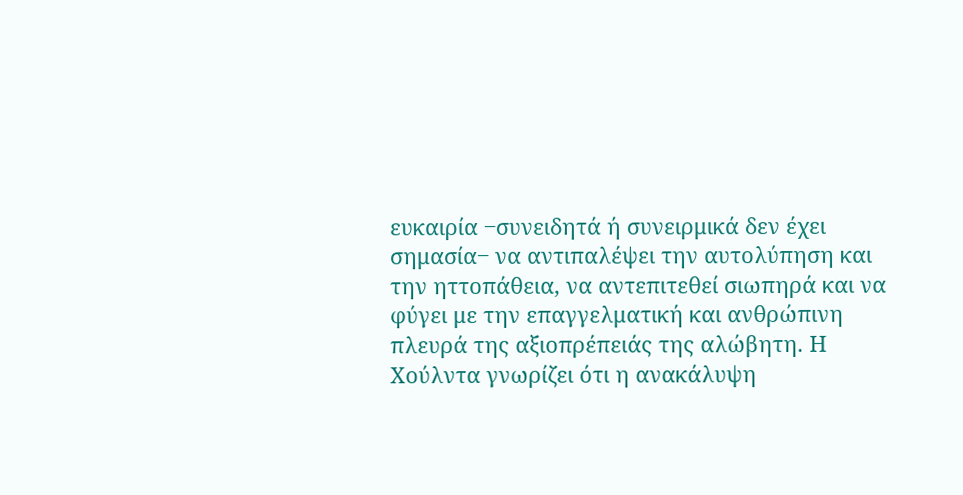ευκαιρία ‒συνειδητά ή συνειρμικά δεν έχει σημασία‒ να αντιπαλέψει την αυτολύπηση και την ηττοπάθεια, να αντεπιτεθεί σιωπηρά και να φύγει με την επαγγελματική και ανθρώπινη πλευρά της αξιοπρέπειάς της αλώβητη. Η Χούλντα γνωρίζει ότι η ανακάλυψη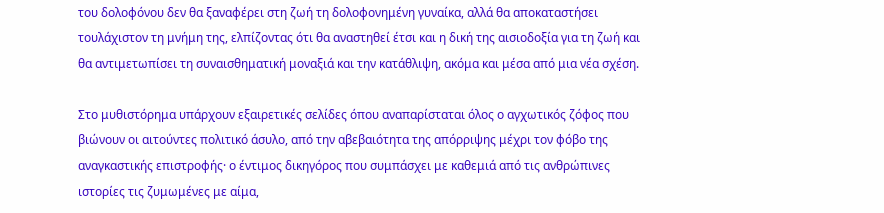του δολοφόνου δεν θα ξαναφέρει στη ζωή τη δολοφονημένη γυναίκα, αλλά θα αποκαταστήσει τουλάχιστον τη μνήμη της, ελπίζοντας ότι θα αναστηθεί έτσι και η δική της αισιοδοξία για τη ζωή και θα αντιμετωπίσει τη συναισθηματική μοναξιά και την κατάθλιψη, ακόμα και μέσα από μια νέα σχέση.

Στο μυθιστόρημα υπάρχουν εξαιρετικές σελίδες όπου αναπαρίσταται όλος ο αγχωτικός ζόφος που βιώνουν οι αιτούντες πολιτικό άσυλο, από την αβεβαιότητα της απόρριψης μέχρι τον φόβο της αναγκαστικής επιστροφής· ο έντιμος δικηγόρος που συμπάσχει με καθεμιά από τις ανθρώπινες ιστορίες τις ζυμωμένες με αίμα,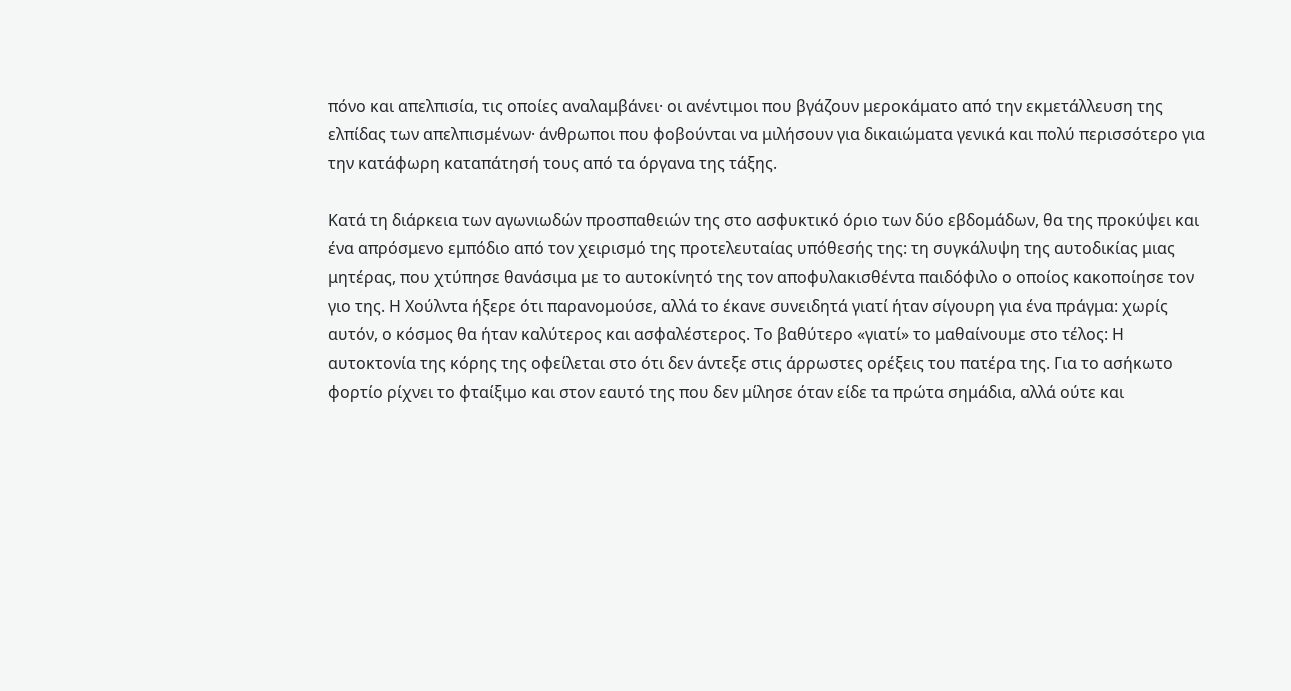πόνο και απελπισία, τις οποίες αναλαμβάνει· οι ανέντιμοι που βγάζουν μεροκάματο από την εκμετάλλευση της ελπίδας των απελπισμένων· άνθρωποι που φοβούνται να μιλήσουν για δικαιώματα γενικά και πολύ περισσότερο για την κατάφωρη καταπάτησή τους από τα όργανα της τάξης.

Κατά τη διάρκεια των αγωνιωδών προσπαθειών της στο ασφυκτικό όριο των δύο εβδομάδων, θα της προκύψει και ένα απρόσμενο εμπόδιο από τον χειρισμό της προτελευταίας υπόθεσής της: τη συγκάλυψη της αυτοδικίας μιας μητέρας, που χτύπησε θανάσιμα με το αυτοκίνητό της τον αποφυλακισθέντα παιδόφιλο ο οποίος κακοποίησε τον γιο της. Η Χούλντα ήξερε ότι παρανομούσε, αλλά το έκανε συνειδητά γιατί ήταν σίγουρη για ένα πράγμα: χωρίς αυτόν, ο κόσμος θα ήταν καλύτερος και ασφαλέστερος. Το βαθύτερο «γιατί» το μαθαίνουμε στο τέλος: Η αυτοκτονία της κόρης της οφείλεται στο ότι δεν άντεξε στις άρρωστες ορέξεις του πατέρα της. Για το ασήκωτο φορτίο ρίχνει το φταίξιμο και στον εαυτό της που δεν μίλησε όταν είδε τα πρώτα σημάδια, αλλά ούτε και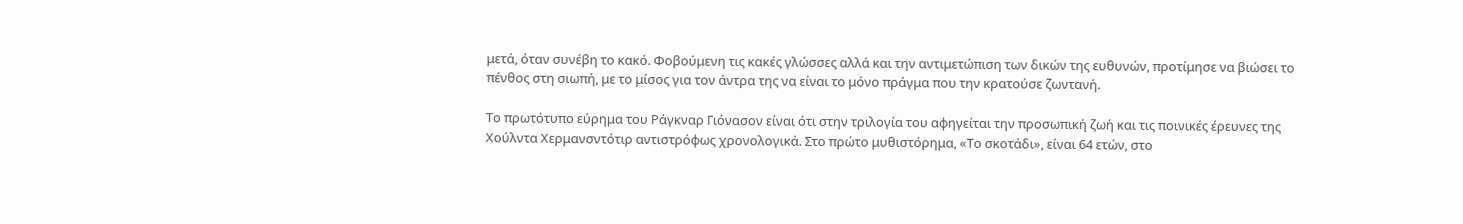μετά, όταν συνέβη το κακό. Φοβούμενη τις κακές γλώσσες αλλά και την αντιμετώπιση των δικών της ευθυνών, προτίμησε να βιώσει το πένθος στη σιωπή, με το μίσος για τον άντρα της να είναι το μόνο πράγμα που την κρατούσε ζωντανή.

Το πρωτότυπο εύρημα του Ράγκναρ Γιόνασον είναι ότι στην τριλογία του αφηγείται την προσωπική ζωή και τις ποινικές έρευνες της Χούλντα Χερμανσντότιρ αντιστρόφως χρονολογικά. Στο πρώτο μυθιστόρημα, «Το σκοτάδι», είναι 64 ετών, στο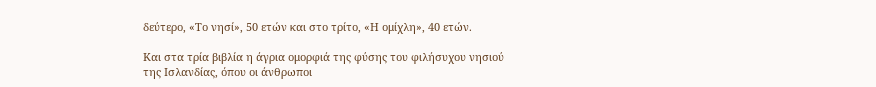δεύτερο, «Το νησί», 50 ετών και στο τρίτο, «Η ομίχλη», 40 ετών.

Και στα τρία βιβλία η άγρια ομορφιά της φύσης του φιλήσυχου νησιού της Ισλανδίας, όπου οι άνθρωποι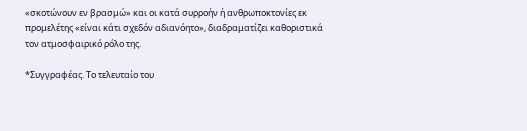«σκοτώνουν εν βρασμώ» και οι κατά συρροήν ή ανθρωποκτονίες εκ προμελέτης «είναι κάτι σχεδόν αδιανόητο», διαδραματίζει καθοριστικά τον ατμοσφαιρικό ρόλο της.

*Συγγραφέας. Το τελευταίο του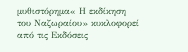μυθιστόρημα« Η εκδίκηση του Ναζωραίου» κυκλοφορεί από τις Εκδόσεις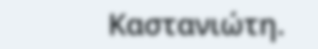Καστανιώτη.